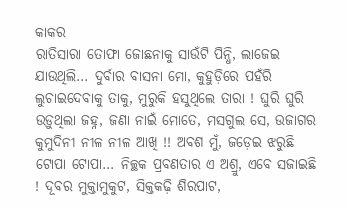କାକର
ରାତିସାରା ତୋଫା ଜୋଛନାକୁ ସାଉଁଟି ପିନ୍ଧି, ଲାଜେଇ ଯାଉଥିଲି… ଦୁର୍ବାର ବାସନା ମୋ, କୁହୁଡ଼ିରେ ପହଁରି ଲୁଚାଇଦେବାକୁ ତାକୁ, ମୁରୁକି ହସୁଥିଲେ ତାରା ! ଘୁରି ଘୁରି ଉଡ଼ୁଥିଲା ଜହ୍ନ, ଜଣା ନାଇଁ ମୋତେ, ମସଗୁଲ ସେ, ଉଜାଗର କୁମୁଦିନୀ ନୀଳ ନୀଳ ଆଖି !! ଅବଶ ମୁଁ, ଜଡ଼େଇ ଝରୁଛି ଟୋପା ଟୋପା… ନିଚ୍ଛକ ପ୍ରବଣତାର ଏ ଅଶ୍ରୁ, ଏବେ ସଜାଇଛି ! ଦୂବର ମୁକ୍ତାମୁକୁଟ, ସିକ୍ତକଢ଼ି ଶିରପାଟ,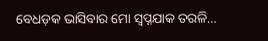ବେଧଡ଼କ ଭାସିବାର ମୋ ସ୍ୱପ୍ନଯାକ ତରଳି…